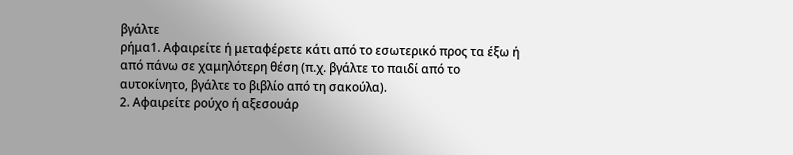βγάλτε
ρήμα1. Αφαιρείτε ή μεταφέρετε κάτι από το εσωτερικό προς τα έξω ή από πάνω σε χαμηλότερη θέση (π.χ. βγάλτε το παιδί από το αυτοκίνητο, βγάλτε το βιβλίο από τη σακούλα).
2. Αφαιρείτε ρούχο ή αξεσουάρ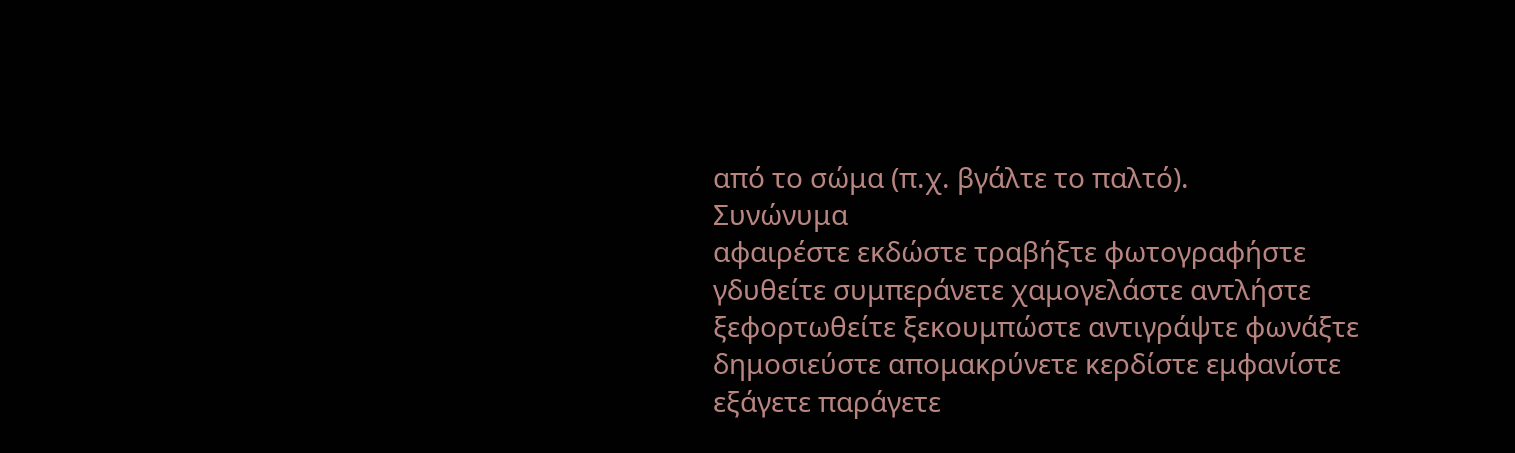από το σώμα (π.χ. βγάλτε το παλτό).
Συνώνυμα
αφαιρέστε εκδώστε τραβήξτε φωτογραφήστε γδυθείτε συμπεράνετε χαμογελάστε αντλήστε ξεφορτωθείτε ξεκουμπώστε αντιγράψτε φωνάξτε δημοσιεύστε απομακρύνετε κερδίστε εμφανίστε εξάγετε παράγετε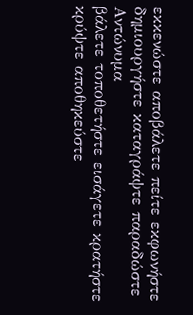εκκενώστε αποβάλετε πείτε εκφωνήστε δημιουργήστε καταγράψτε παραδώστε
Αντώνυμα
βάλετε τοποθετήστε εισάγετε κρατήστε κρύψτε αποθηκεύστε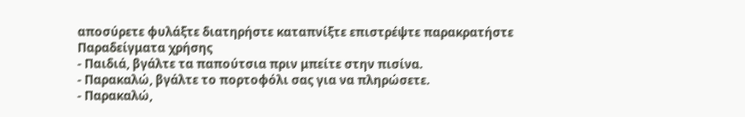αποσύρετε φυλάξτε διατηρήστε καταπνίξτε επιστρέψτε παρακρατήστε
Παραδείγματα χρήσης
- Παιδιά, βγάλτε τα παπούτσια πριν μπείτε στην πισίνα.
- Παρακαλώ, βγάλτε το πορτοφόλι σας για να πληρώσετε.
- Παρακαλώ,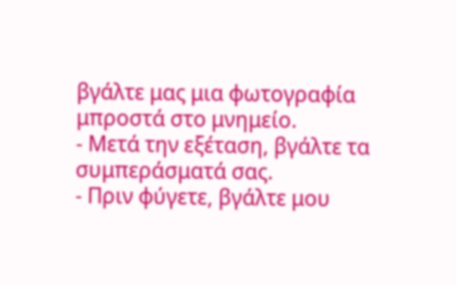βγάλτε μας μια φωτογραφία μπροστά στο μνημείο.
- Μετά την εξέταση, βγάλτε τα συμπεράσματά σας.
- Πριν φύγετε, βγάλτε μου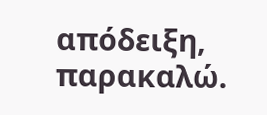απόδειξη, παρακαλώ.